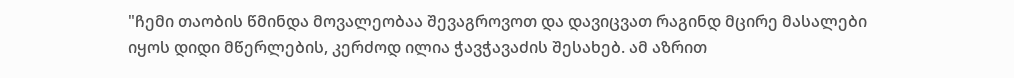"ჩემი თაობის წმინდა მოვალეობაა შევაგროვოთ და დავიცვათ რაგინდ მცირე მასალები იყოს დიდი მწერლების, კერძოდ ილია ჭავჭავაძის შესახებ. ამ აზრით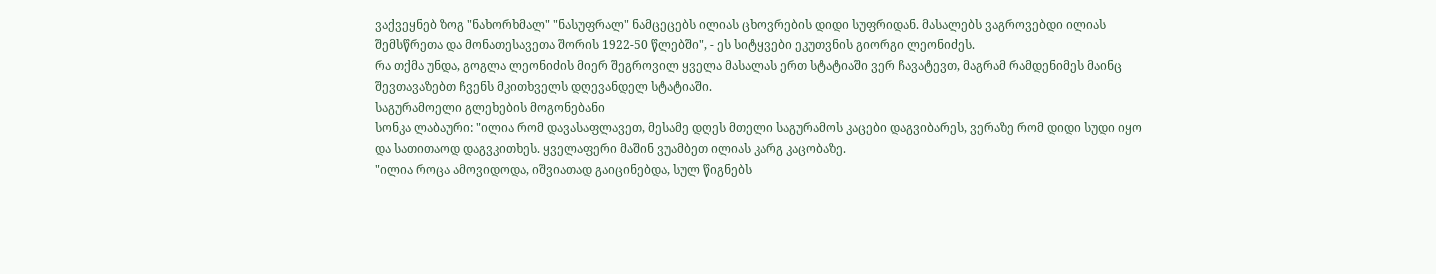ვაქვეყნებ ზოგ "ნახორხმალ" "ნასუფრალ" ნამცეცებს ილიას ცხოვრების დიდი სუფრიდან. მასალებს ვაგროვებდი ილიას შემსწრეთა და მონათესავეთა შორის 1922-50 წლებში", - ეს სიტყვები ეკუთვნის გიორგი ლეონიძეს.
რა თქმა უნდა, გოგლა ლეონიძის მიერ შეგროვილ ყველა მასალას ერთ სტატიაში ვერ ჩავატევთ, მაგრამ რამდენიმეს მაინც შევთავაზებთ ჩვენს მკითხველს დღევანდელ სტატიაში.
საგურამოელი გლეხების მოგონებანი
სონკა ლაბაური: "ილია რომ დავასაფლავეთ, მესამე დღეს მთელი საგურამოს კაცები დაგვიბარეს, ვერაზე რომ დიდი სუდი იყო და სათითაოდ დაგვკითხეს. ყველაფერი მაშინ ვუამბეთ ილიას კარგ კაცობაზე.
"ილია როცა ამოვიდოდა, იშვიათად გაიცინებდა, სულ წიგნებს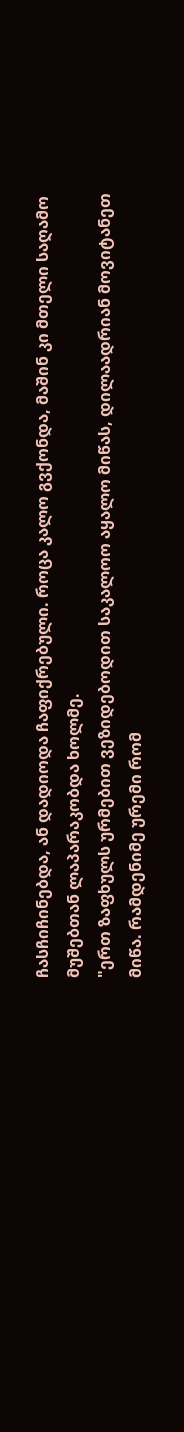ჩასჩიჩინებდა, ან დადიოდა ჩაფიქრებული. როცა კალო გვქონდა, მაშინ კი მთელი საღამო მუშებთან ლაპარაკობდა ხოლმე.
"ერთ ზაფხულს ურმებით ვეზიდებოდით საკალოო აყალო მიწას, დილაადრიან მოვიტანეთ მიწა. რამდენიმე ურემი რომ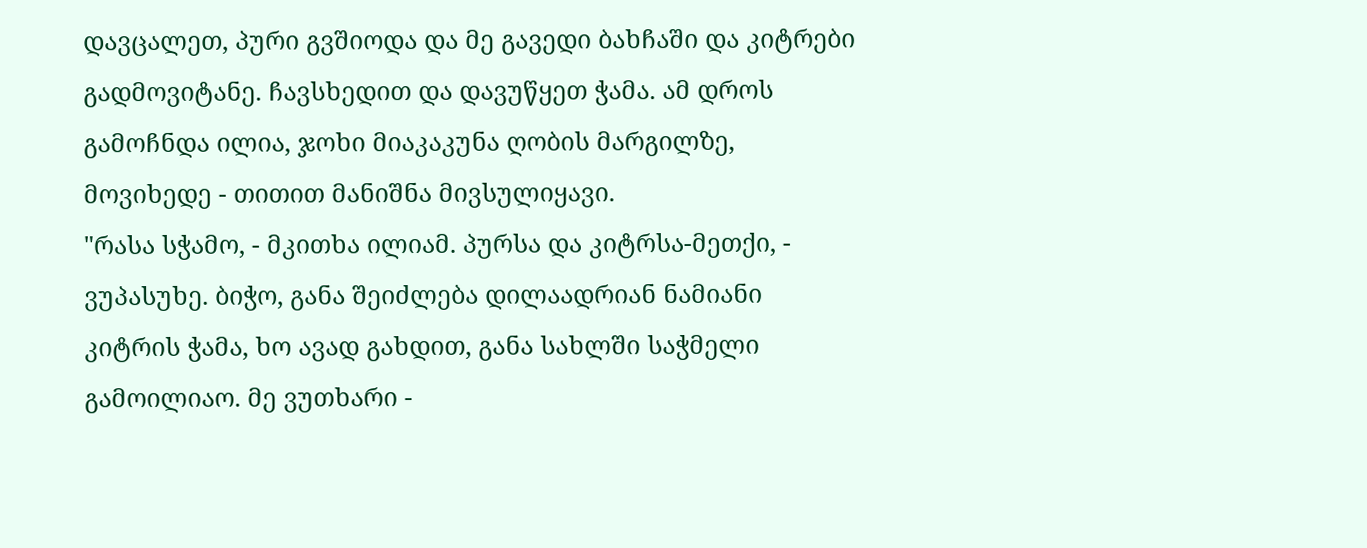დავცალეთ, პური გვშიოდა და მე გავედი ბახჩაში და კიტრები გადმოვიტანე. ჩავსხედით და დავუწყეთ ჭამა. ამ დროს გამოჩნდა ილია, ჯოხი მიაკაკუნა ღობის მარგილზე, მოვიხედე - თითით მანიშნა მივსულიყავი.
"რასა სჭამო, - მკითხა ილიამ. პურსა და კიტრსა-მეთქი, - ვუპასუხე. ბიჭო, განა შეიძლება დილაადრიან ნამიანი კიტრის ჭამა, ხო ავად გახდით, განა სახლში საჭმელი გამოილიაო. მე ვუთხარი -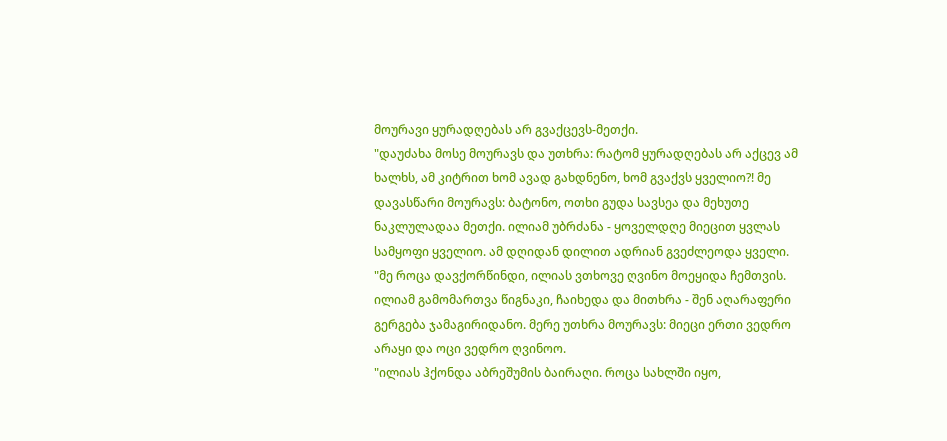მოურავი ყურადღებას არ გვაქცევს-მეთქი.
"დაუძახა მოსე მოურავს და უთხრა: რატომ ყურადღებას არ აქცევ ამ ხალხს, ამ კიტრით ხომ ავად გახდნენო, ხომ გვაქვს ყველიო?! მე დავასწარი მოურავს: ბატონო, ოთხი გუდა სავსეა და მეხუთე ნაკლულადაა მეთქი. ილიამ უბრძანა - ყოველდღე მიეცით ყვლას სამყოფი ყველიო. ამ დღიდან დილით ადრიან გვეძლეოდა ყველი.
"მე როცა დავქორწინდი, ილიას ვთხოვე ღვინო მოეყიდა ჩემთვის. ილიამ გამომართვა წიგნაკი, ჩაიხედა და მითხრა - შენ აღარაფერი გერგება ჯამაგირიდანო. მერე უთხრა მოურავს: მიეცი ერთი ვედრო არაყი და ოცი ვედრო ღვინოო.
"ილიას ჰქონდა აბრეშუმის ბაირაღი. როცა სახლში იყო,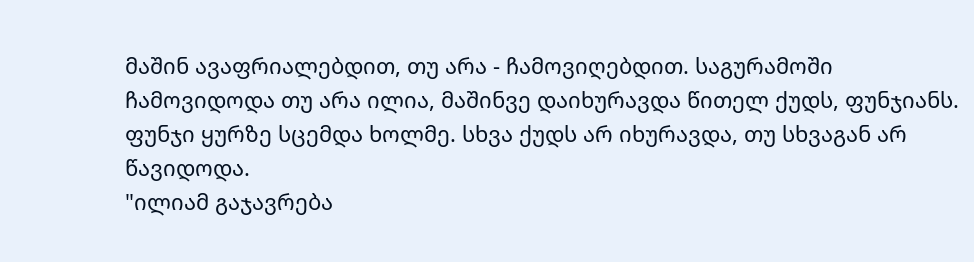მაშინ ავაფრიალებდით, თუ არა - ჩამოვიღებდით. საგურამოში ჩამოვიდოდა თუ არა ილია, მაშინვე დაიხურავდა წითელ ქუდს, ფუნჯიანს. ფუნჯი ყურზე სცემდა ხოლმე. სხვა ქუდს არ იხურავდა, თუ სხვაგან არ წავიდოდა.
"ილიამ გაჯავრება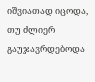იშვიათად იცოდა, თუ ძლიერ გაუჯავრდებოდა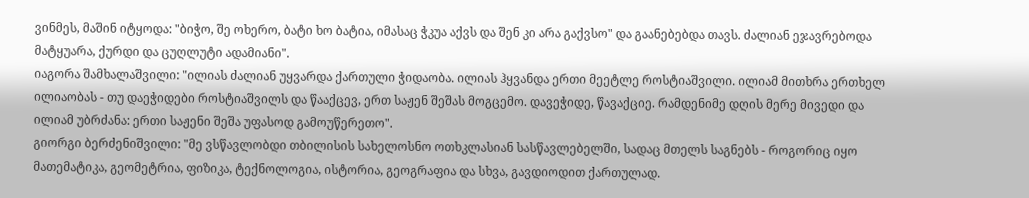ვინმეს, მაშინ იტყოდა: "ბიჭო, შე ოხერო, ბატი ხო ბატია, იმასაც ჭკუა აქვს და შენ კი არა გაქვსო" და გაანებებდა თავს. ძალიან ეჯავრებოდა მატყუარა, ქურდი და ცუღლუტი ადამიანი".
იაგორა შამხალაშვილი: "ილიას ძალიან უყვარდა ქართული ჭიდაობა. ილიას ჰყვანდა ერთი მეეტლე როსტიაშვილი. ილიამ მითხრა ერთხელ ილიაობას - თუ დაეჭიდები როსტიაშვილს და წააქცევ, ერთ საჟენ შეშას მოგცემო. დავეჭიდე, წავაქციე. რამდენიმე დღის მერე მივედი და ილიამ უბრძანა: ერთი საჟენი შეშა უფასოდ გამოუწერეთო".
გიორგი ბერძენიშვილი: "მე ვსწავლობდი თბილისის სახელოსნო ოთხკლასიან სასწავლებელში, სადაც მთელს საგნებს - როგორიც იყო მათემატიკა, გეომეტრია, ფიზიკა, ტექნოლოგია, ისტორია, გეოგრაფია და სხვა, გავდიოდით ქართულად.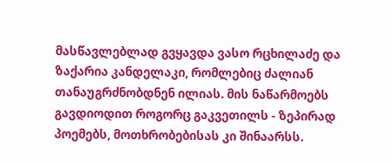მასწავლებლად გვყავდა ვასო რცხილაძე და ზაქარია კანდელაკი, რომლებიც ძალიან თანაუგრძნობდნენ ილიას. მის ნაწარმოებს გავდიოდით როგორც გაკვეთილს - ზეპირად პოემებს, მოთხრობებისას კი შინაარსს.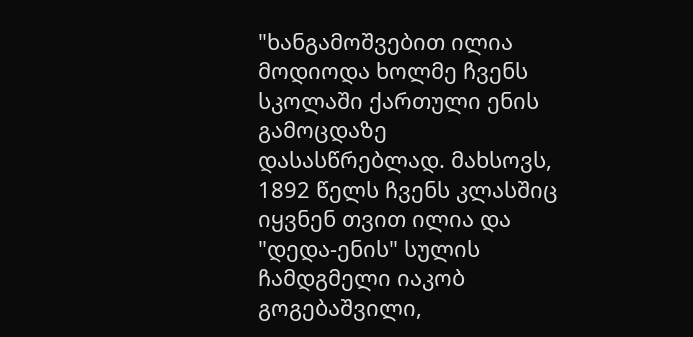"ხანგამოშვებით ილია მოდიოდა ხოლმე ჩვენს სკოლაში ქართული ენის გამოცდაზე დასასწრებლად. მახსოვს, 1892 წელს ჩვენს კლასშიც იყვნენ თვით ილია და "დედა-ენის" სულის ჩამდგმელი იაკობ გოგებაშვილი,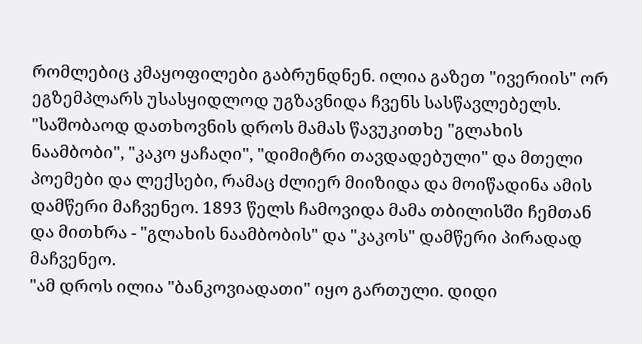რომლებიც კმაყოფილები გაბრუნდნენ. ილია გაზეთ "ივერიის" ორ ეგზემპლარს უსასყიდლოდ უგზავნიდა ჩვენს სასწავლებელს.
"საშობაოდ დათხოვნის დროს მამას წავუკითხე "გლახის ნაამბობი", "კაკო ყაჩაღი", "დიმიტრი თავდადებული" და მთელი პოემები და ლექსები, რამაც ძლიერ მიიზიდა და მოიწადინა ამის დამწერი მაჩვენეო. 1893 წელს ჩამოვიდა მამა თბილისში ჩემთან და მითხრა - "გლახის ნაამბობის" და "კაკოს" დამწერი პირადად მაჩვენეო.
"ამ დროს ილია "ბანკოვიადათი" იყო გართული. დიდი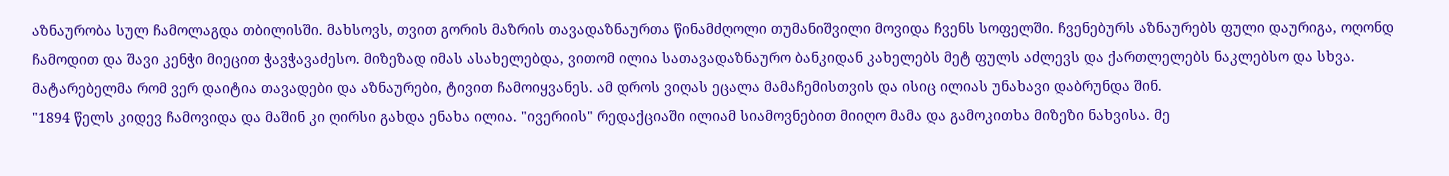აზნაურობა სულ ჩამოლაგდა თბილისში. მახსოვს, თვით გორის მაზრის თავადაზნაურთა წინამძღოლი თუმანიშვილი მოვიდა ჩვენს სოფელში. ჩვენებურს აზნაურებს ფული დაურიგა, ოღონდ ჩამოდით და შავი კენჭი მიეცით ჭავჭავაძესო. მიზეზად იმას ასახელებდა, ვითომ ილია სათავადაზნაურო ბანკიდან კახელებს მეტ ფულს აძლევს და ქართლელებს ნაკლებსო და სხვა. მატარებელმა რომ ვერ დაიტია თავადები და აზნაურები, ტივით ჩამოიყვანეს. ამ დროს ვიღას ეცალა მამაჩემისთვის და ისიც ილიას უნახავი დაბრუნდა შინ.
"1894 წელს კიდევ ჩამოვიდა და მაშინ კი ღირსი გახდა ენახა ილია. "ივერიის" რედაქციაში ილიამ სიამოვნებით მიიღო მამა და გამოკითხა მიზეზი ნახვისა. მე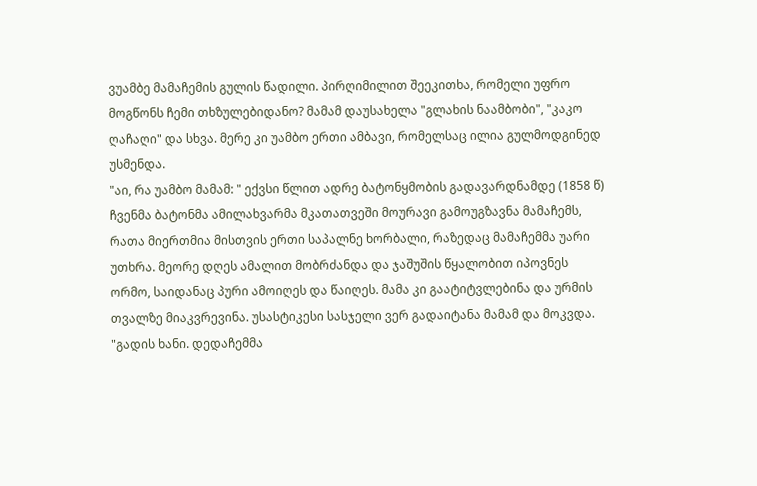ვუამბე მამაჩემის გულის წადილი. პირღიმილით შეეკითხა, რომელი უფრო მოგწონს ჩემი თხზულებიდანო? მამამ დაუსახელა "გლახის ნაამბობი", "კაკო ღაჩაღი" და სხვა. მერე კი უამბო ერთი ამბავი, რომელსაც ილია გულმოდგინედ უსმენდა.
"აი, რა უამბო მამამ: " ექვსი წლით ადრე ბატონყმობის გადავარდნამდე (1858 წ) ჩვენმა ბატონმა ამილახვარმა მკათათვეში მოურავი გამოუგზავნა მამაჩემს, რათა მიერთმია მისთვის ერთი საპალნე ხორბალი, რაზედაც მამაჩემმა უარი უთხრა. მეორე დღეს ამალით მობრძანდა და ჯაშუშის წყალობით იპოვნეს ორმო, საიდანაც პური ამოიღეს და წაიღეს. მამა კი გაატიტვლებინა და ურმის თვალზე მიაკვრევინა. უსასტიკესი სასჯელი ვერ გადაიტანა მამამ და მოკვდა.
"გადის ხანი. დედაჩემმა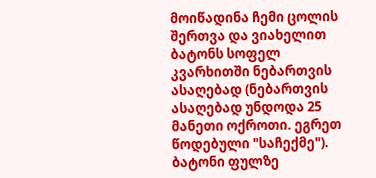მოიწადინა ჩემი ცოლის შერთვა და ვიახელით ბატონს სოფელ კვარხითში ნებართვის ასაღებად (ნებართვის ასაღებად უნდოდა 25 მანეთი ოქროთი. ეგრეთ წოდებული "საჩექმე"). ბატონი ფულზე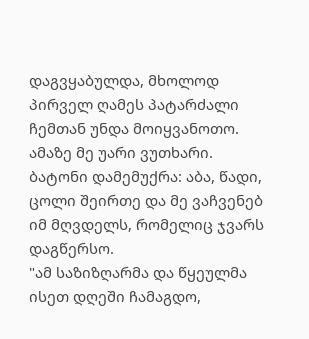დაგვყაბულდა, მხოლოდ პირველ ღამეს პატარძალი ჩემთან უნდა მოიყვანოთო. ამაზე მე უარი ვუთხარი. ბატონი დამემუქრა: აბა, წადი, ცოლი შეირთე და მე ვაჩვენებ იმ მღვდელს, რომელიც ჯვარს დაგწერსო.
"ამ საზიზღარმა და წყეულმა ისეთ დღეში ჩამაგდო,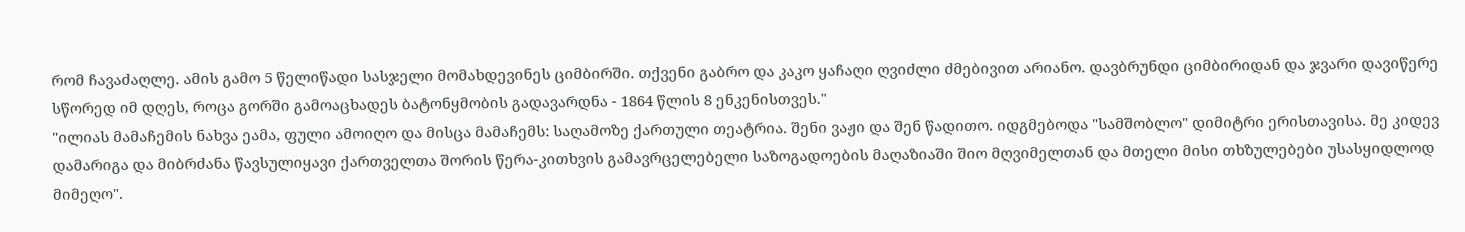რომ ჩავაძაღლე. ამის გამო 5 წელიწადი სასჯელი მომახდევინეს ციმბირში. თქვენი გაბრო და კაკო ყაჩაღი ღვიძლი ძმებივით არიანო. დავბრუნდი ციმბირიდან და ჯვარი დავიწერე სწორედ იმ დღეს, როცა გორში გამოაცხადეს ბატონყმობის გადავარდნა - 1864 წლის 8 ენკენისთვეს."
"ილიას მამაჩემის ნახვა ეამა, ფული ამოიღო და მისცა მამაჩემს: საღამოზე ქართული თეატრია. შენი ვაჟი და შენ წადითო. იდგმებოდა "სამშობლო" დიმიტრი ერისთავისა. მე კიდევ დამარიგა და მიბრძანა წავსულიყავი ქართველთა შორის წერა-კითხვის გამავრცელებელი საზოგადოების მაღაზიაში შიო მღვიმელთან და მთელი მისი თხზულებები უსასყიდლოდ მიმეღო".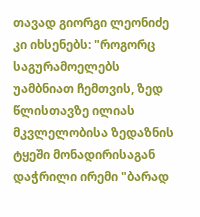თავად გიორგი ლეონიძე კი იხსენებს: "როგორც საგურამოელებს უამბნიათ ჩემთვის, ზედ წლისთავზე ილიას მკვლელობისა ზედაზნის ტყეში მონადირისაგან დაჭრილი ირემი "ბარად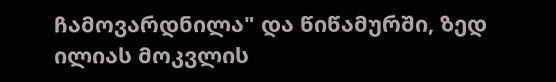ჩამოვარდნილა" და წიწამურში, ზედ ილიას მოკვლის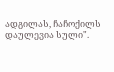ადგილას, ჩაჩოქილს დაულევია სული".